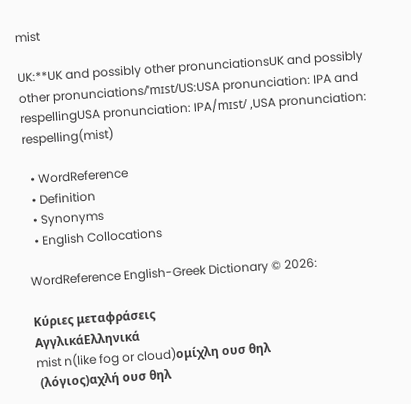mist

UK:**UK and possibly other pronunciationsUK and possibly other pronunciations/ˈmɪst/US:USA pronunciation: IPA and respellingUSA pronunciation: IPA/mɪst/ ,USA pronunciation: respelling(mist)

  • WordReference
  • Definition
  • Synonyms
  • English Collocations

WordReference English-Greek Dictionary © 2026:

Κύριες μεταφράσεις
ΑγγλικάΕλληνικά
mist n(like fog or cloud)ομίχλη ουσ θηλ
 (λόγιος)αχλή ουσ θηλ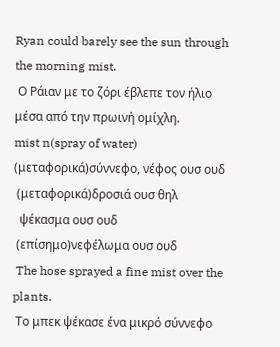Ryan could barely see the sun through the morning mist.
 Ο Ράιαν με το ζόρι έβλεπε τον ήλιο μέσα από την πρωινή ομίχλη.
mist n(spray of water) (μεταφορικά)σύννεφο, νέφος ουσ ουδ
 (μεταφορικά)δροσιά ουσ θηλ
  ψέκασμα ουσ ουδ
 (επίσημο)νεφέλωμα ουσ ουδ
 The hose sprayed a fine mist over the plants.
 Το μπεκ ψέκασε ένα μικρό σύννεφο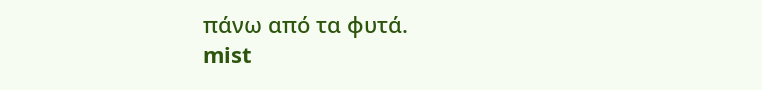πάνω από τα φυτά.
mist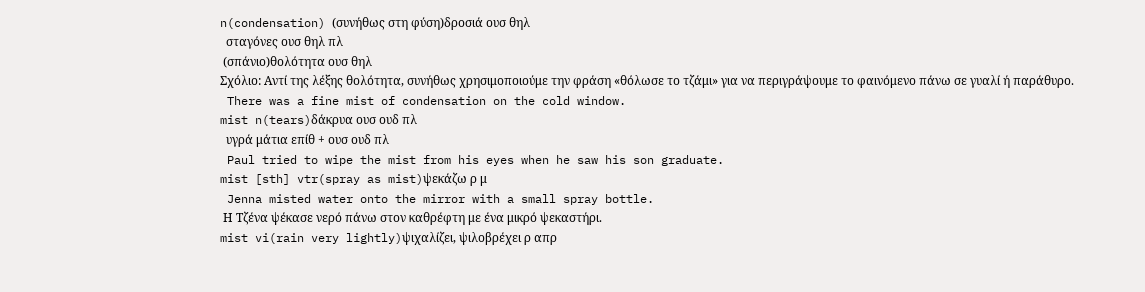n(condensation) (συνήθως στη φύση)δροσιά ουσ θηλ
  σταγόνες ουσ θηλ πλ
 (σπάνιο)θολότητα ουσ θηλ
Σχόλιο: Αντί της λέξης θολότητα, συνήθως χρησιμοποιούμε την φράση «θόλωσε το τζάμι» για να περιγράψουμε το φαινόμενο πάνω σε γυαλί ή παράθυρο.
 There was a fine mist of condensation on the cold window.
mist n(tears)δάκρυα ουσ ουδ πλ
  υγρά μάτια επίθ + ουσ ουδ πλ
 Paul tried to wipe the mist from his eyes when he saw his son graduate.
mist [sth] vtr(spray as mist)ψεκάζω ρ μ
 Jenna misted water onto the mirror with a small spray bottle.
 Η Τζένα ψέκασε νερό πάνω στον καθρέφτη με ένα μικρό ψεκαστήρι.
mist vi(rain very lightly)ψιχαλίζει, ψιλοβρέχει ρ απρ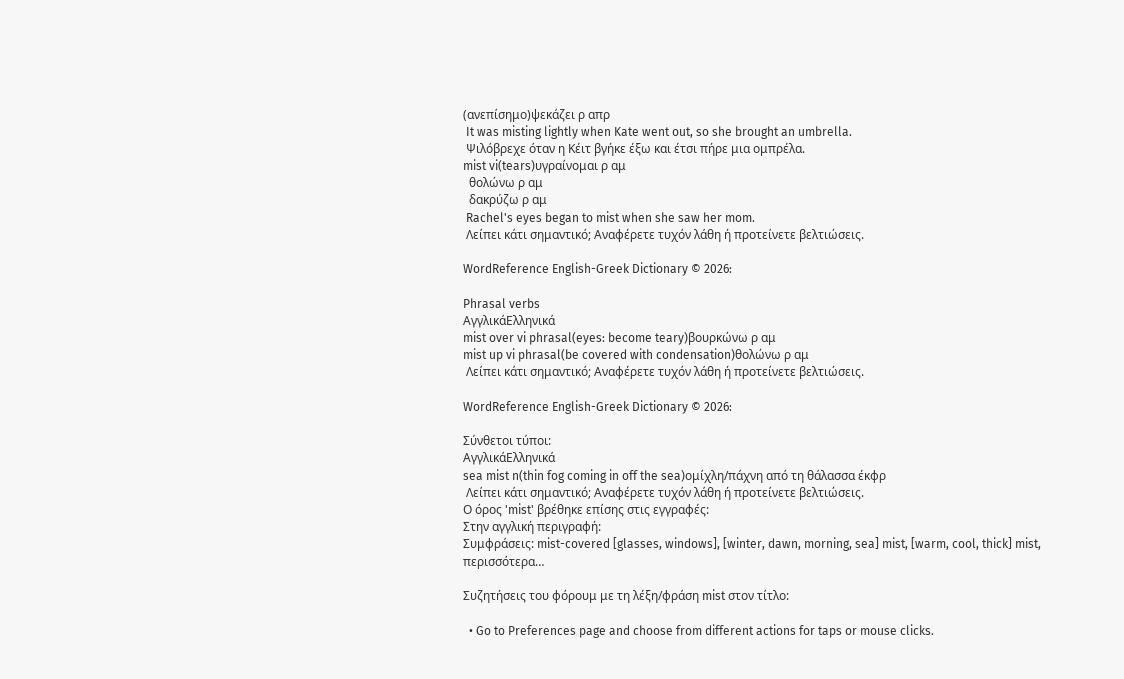(ανεπίσημο)ψεκάζει ρ απρ
 It was misting lightly when Kate went out, so she brought an umbrella.
 Ψιλόβρεχε όταν η Κέιτ βγήκε έξω και έτσι πήρε μια ομπρέλα.
mist vi(tears)υγραίνομαι ρ αμ
  θολώνω ρ αμ
  δακρύζω ρ αμ
 Rachel's eyes began to mist when she saw her mom.
 Λείπει κάτι σημαντικό; Αναφέρετε τυχόν λάθη ή προτείνετε βελτιώσεις.

WordReference English-Greek Dictionary © 2026:

Phrasal verbs
ΑγγλικάΕλληνικά
mist over vi phrasal(eyes: become teary)βουρκώνω ρ αμ
mist up vi phrasal(be covered with condensation)θολώνω ρ αμ
 Λείπει κάτι σημαντικό; Αναφέρετε τυχόν λάθη ή προτείνετε βελτιώσεις.

WordReference English-Greek Dictionary © 2026:

Σύνθετοι τύποι:
ΑγγλικάΕλληνικά
sea mist n(thin fog coming in off the sea)ομίχλη/πάχνη από τη θάλασσα έκφρ
 Λείπει κάτι σημαντικό; Αναφέρετε τυχόν λάθη ή προτείνετε βελτιώσεις.
Ο όρος 'mist' βρέθηκε επίσης στις εγγραφές:
Στην αγγλική περιγραφή:
Συμφράσεις: mist-covered [glasses, windows], [winter, dawn, morning, sea] mist, [warm, cool, thick] mist, περισσότερα…

Συζητήσεις του φόρουμ με τη λέξη/φράση mist στον τίτλο:

  • Go to Preferences page and choose from different actions for taps or mouse clicks.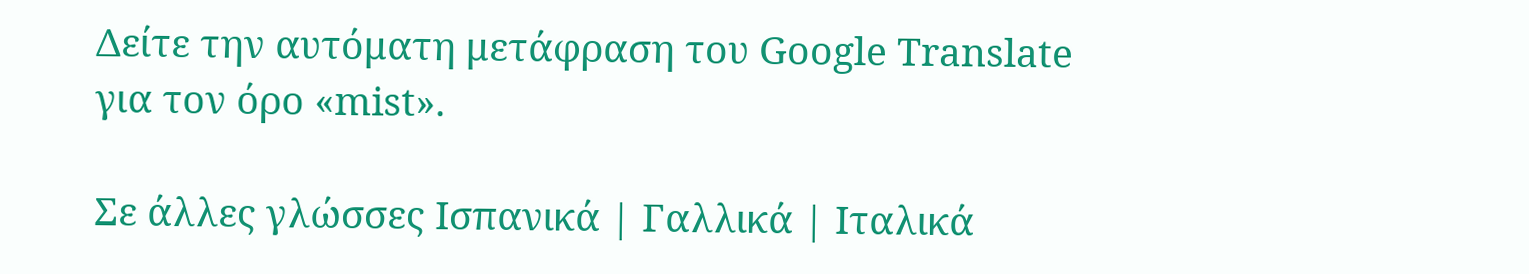Δείτε την αυτόματη μετάφραση του Google Translate για τον όρο «mist».

Σε άλλες γλώσσες Ισπανικά | Γαλλικά | Ιταλικά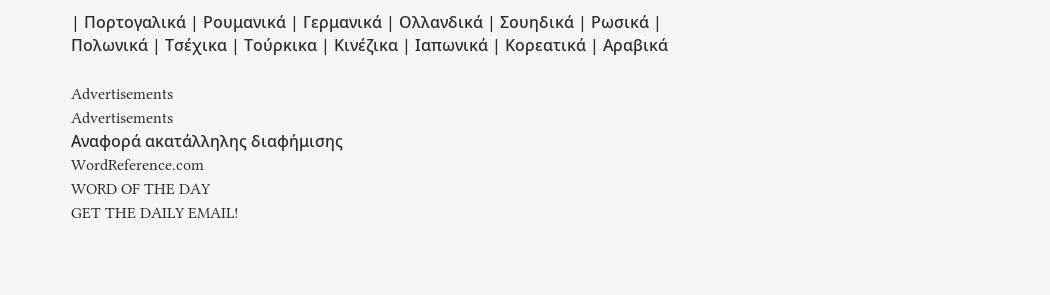| Πορτογαλικά | Ρουμανικά | Γερμανικά | Ολλανδικά | Σουηδικά | Ρωσικά | Πολωνικά | Τσέχικα | Τούρκικα | Κινέζικα | Ιαπωνικά | Κορεατικά | Αραβικά

Advertisements
Advertisements
Αναφορά ακατάλληλης διαφήμισης
WordReference.com
WORD OF THE DAY
GET THE DAILY EMAIL!